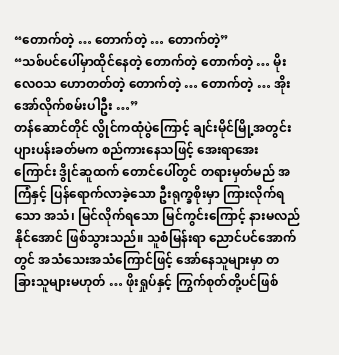“တောက်တဲ့ … တောက်တဲ့ … တောက်တဲ့”
“သစ်ပင်ပေါ်မှာထိုင်နေတဲ့ တောက်တဲ့ တောက်တဲ့ … မိုးလေဝသ ဟောတတ်တဲ့ တောက်တဲ့ … တောက်တဲ့ … အိုး အော်လိုက်စမ်းပါဦး …”
တန်ဆောင်တိုင် လွိုင်ကထုံပွဲကြောင့် ချင်းမိုင်မြို့အတွင်း ပျားပန်းခတ်မက စည်ကားနေသဖြင့် အေးရာအေးကြောင်း ဒွိုင်ဆူထက် တောင်ပေါ်တွင် တရားမှတ်မည် အကြံနှင့် ပြန်ရောက်လာခဲ့သော ဦးရုက္ခစိုးမှာ ကြားလိုက်ရသော အသံ၊ မြင်လိုက်ရသော မြင်ကွင်းကြောင့် နားမလည်နိုင်အောင် ဖြစ်သွားသည်။ သူစံမြန်းရာ ညောင်ပင်အောက်တွင် အသံသေးအသံကြောင်ဖြင့် အော်နေသူများမှာ တခြားသူများမဟုတ် … ဖိုးရှုပ်နှင့် ကြွက်စုတ်တို့ပင်ဖြစ်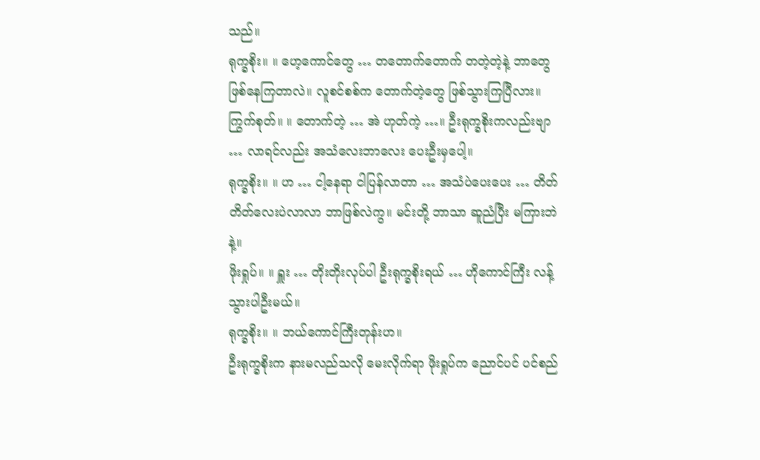သည်။
ရုက္ခစိုး။ ။ ဟေ့ကောင်တွေ … တတောက်တောက် တတဲ့တဲ့နဲ့ ဘာတွေဖြစ်နေကြတာလဲ။ လူစင်စစ်က တောက်တဲ့တွေ ဖြစ်သွားကြပြီလား။
ကြွက်စုတ်။ ။ တောက်တဲ့ … အဲ ဟုတ်ကဲ့ …။ ဦးရုက္ခစိုးကလည်းဗျာ … လာရင်လည်း အသံလေးဘာလေး ပေးဦးမှပေါ့။
ရုက္ခစိုး။ ။ ဟ … ငါ့နေရာ ငါပြန်လာတာ … အသံပဲပေးပေး … တိတ်တိတ်လေးပဲလာလာ ဘာဖြစ်လဲကွ။ မင်းတို့ ဘာသာ ဆူညံပြီး မကြားဘဲနဲ့။
ဖိုးရှုပ်။ ။ ရှူး … တိုးတိုးလုပ်ပါ ဦးရုက္ခစိုးရယ် … ဟိုကောင်ကြီး လန့်သွားပါဦးမယ်။
ရုက္ခစိုး။ ။ ဘယ်ကောင်ကြီးတုန်းဟ။
ဦးရုက္ခစိုးက နားမလည်သလို မေးလိုက်ရာ ဖိုးရှုပ်က ညောင်ပင် ပင်စည်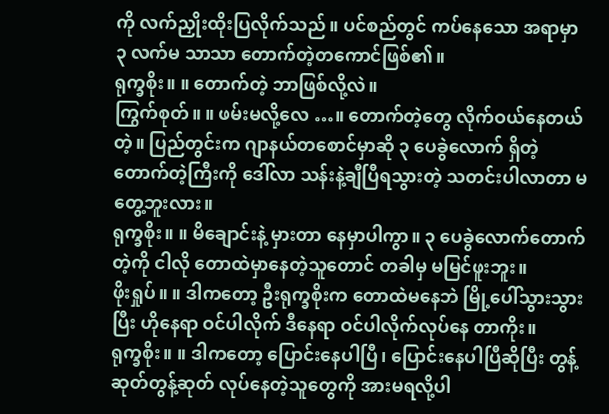ကို လက်ညှိုးထိုးပြလိုက်သည်။ ပင်စည်တွင် ကပ်နေသော အရာမှာ ၃ လက်မ သာသာ တောက်တဲ့တကောင်ဖြစ်၏။
ရုက္ခစိုး။ ။ တောက်တဲ့ ဘာဖြစ်လို့လဲ။
ကြွက်စုတ်။ ။ ဖမ်းမလို့လေ …။ တောက်တဲ့တွေ လိုက်ဝယ်နေတယ်တဲ့။ ပြည်တွင်းက ဂျာနယ်တစောင်မှာဆို ၃ ပေခွဲလောက် ရှိတဲ့ တောက်တဲ့ကြီးကို ဒေါ်လာ သန်းနဲ့ချီပြီရသွားတဲ့ သတင်းပါလာတာ မတွေ့ဘူးလား။
ရုက္ခစိုး။ ။ မိချောင်းနဲ့ မှားတာ နေမှာပါကွာ။ ၃ ပေခွဲလောက်တောက်တဲ့ကို ငါလို တောထဲမှာနေတဲ့သူတောင် တခါမှ မမြင်ဖူးဘူး။
ဖိုးရှုပ်။ ။ ဒါကတော့ ဦးရုက္ခစိုးက တောထဲမနေဘဲ မြို့ပေါ်သွားသွားပြီး ဟိုနေရာ ဝင်ပါလိုက် ဒီနေရာ ဝင်ပါလိုက်လုပ်နေ တာကိုး။
ရုက္ခစိုး။ ။ ဒါကတော့ ပြောင်းနေပါပြီ၊ ပြောင်းနေပါပြီဆိုပြီး တွန့်ဆုတ်တွန့်ဆုတ် လုပ်နေတဲ့သူတွေကို အားမရလို့ပါ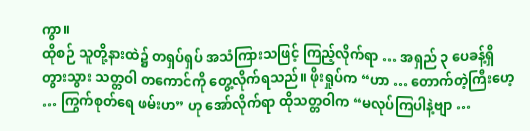ကွာ။
ထိုစဉ် သူတို့နားထဲ၌ တရှပ်ရှပ် အသံကြားသဖြင့် ကြည့်လိုက်ရာ … အရှည် ၃ ပေခန့်ရှိ တွားသွား သတ္တဝါ တကောင်ကို တွေ့လိုက်ရသည်။ ဖိုးရှုပ်က “ဟာ … တောက်တဲ့ကြီးဟေ့ … ကြွက်စုတ်ရေ ဖမ်းဟ” ဟု အော်လိုက်ရာ ထိုသတ္တဝါက “မလုပ်ကြပါနဲ့ဗျာ …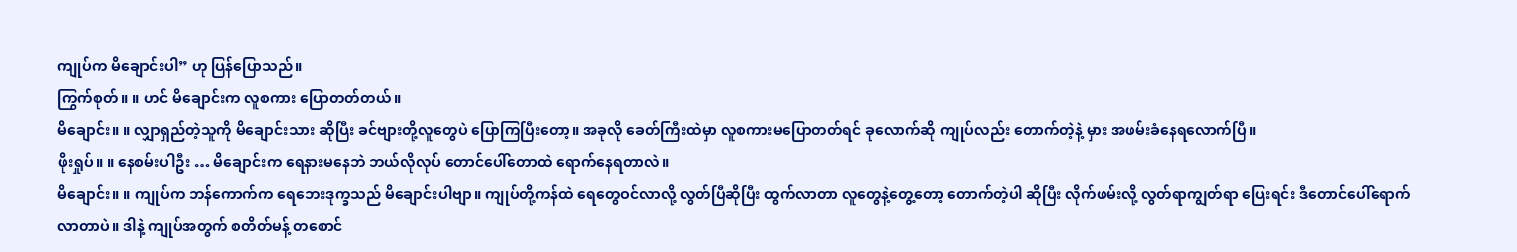ကျုပ်က မိချောင်းပါ” ဟု ပြန်ပြောသည်။
ကြွက်စုတ်။ ။ ဟင် မိချောင်းက လူစကား ပြောတတ်တယ်။
မိချောင်း။ ။ လျှာရှည်တဲ့သူကို မိချောင်းသား ဆိုပြီး ခင်ဗျားတို့လူတွေပဲ ပြောကြပြီးတော့။ အခုလို ခေတ်ကြီးထဲမှာ လူစကားမပြောတတ်ရင် ခုလောက်ဆို ကျုပ်လည်း တောက်တဲ့နဲ့ မှား အဖမ်းခံနေရလောက်ပြီ။
ဖိုးရှုပ်။ ။ နေစမ်းပါဦး … မိချောင်းက ရေနားမနေဘဲ ဘယ်လိုလုပ် တောင်ပေါ်တောထဲ ရောက်နေရတာလဲ။
မိချောင်း။ ။ ကျုပ်က ဘန်ကောက်က ရေဘေးဒုက္ခသည် မိချောင်းပါဗျာ။ ကျုပ်တို့ကန်ထဲ ရေတွေဝင်လာလို့ လွတ်ပြီဆိုပြီး ထွက်လာတာ လူတွေနဲ့တွေ့တော့ တောက်တဲ့ပါ ဆိုပြီး လိုက်ဖမ်းလို့ လွတ်ရာကျွတ်ရာ ပြေးရင်း ဒီတောင်ပေါ်ရောက် လာတာပဲ။ ဒါနဲ့ ကျုပ်အတွက် စတိတ်မန့် တစောင်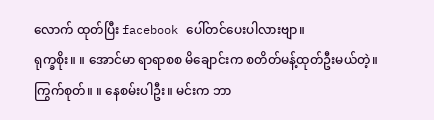လောက် ထုတ်ပြီး facebook ပေါ်တင်ပေးပါလားဗျာ။
ရုက္ခစိုး။ ။ အောင်မာ ရာရာစစ မိချောင်းက စတိတ်မန့်ထုတ်ဦးမယ်တဲ့။
ကြွက်စုတ်။ ။ နေစမ်းပါဦး။ မင်းက ဘာ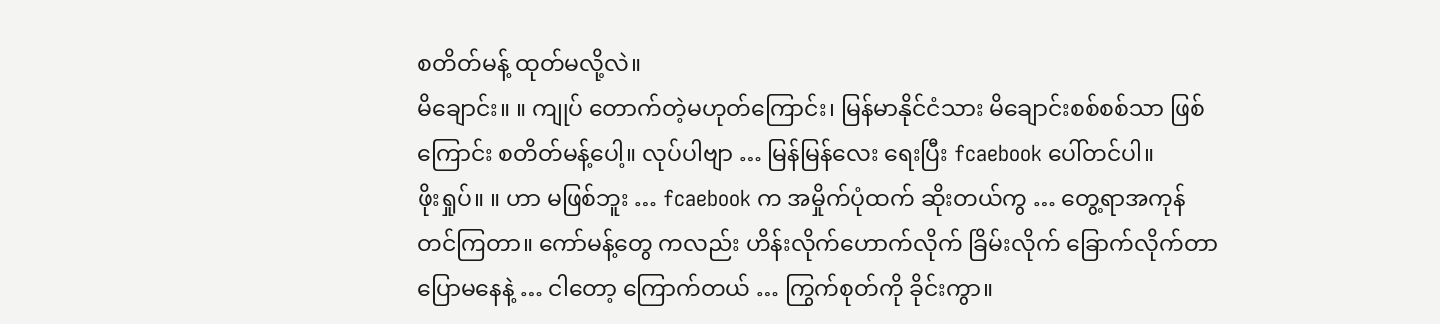စတိတ်မန့် ထုတ်မလို့လဲ။
မိချောင်း။ ။ ကျုပ် တောက်တဲ့မဟုတ်ကြောင်း၊ မြန်မာနိုင်ငံသား မိချောင်းစစ်စစ်သာ ဖြစ်ကြောင်း စတိတ်မန့်ပေါ့။ လုပ်ပါဗျာ … မြန်မြန်လေး ရေးပြီး fcaebook ပေါ်တင်ပါ။
ဖိုးရှုပ်။ ။ ဟာ မဖြစ်ဘူး … fcaebook က အမှိုက်ပုံထက် ဆိုးတယ်ကွ … တွေ့ရာအကုန်တင်ကြတာ။ ကော်မန့်တွေ ကလည်း ဟိန်းလိုက်ဟောက်လိုက် ခြိမ်းလိုက် ခြောက်လိုက်တာ ပြောမနေနဲ့ … ငါတော့ ကြောက်တယ် … ကြွက်စုတ်ကို ခိုင်းကွာ။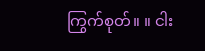ကြွက်စုတ်။ ။ ငါး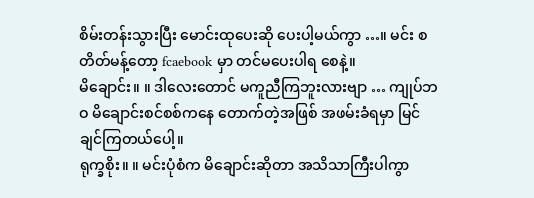စိမ်းတန်းသွားပြီး မောင်းထုပေးဆို ပေးပါ့မယ်ကွာ …။ မင်း စတိတ်မန့်တော့ fcaebook မှာ တင်မပေးပါရ စေနဲ့။
မိချောင်း။ ။ ဒါလေးတောင် မကူညီကြဘူးလားဗျာ … ကျုပ်ဘဝ မိချောင်းစင်စစ်ကနေ တောက်တဲ့အဖြစ် အဖမ်းခံရမှာ မြင်ချင်ကြတယ်ပေါ့။
ရုက္ခစိုး။ ။ မင်းပုံစံက မိချောင်းဆိုတာ အသိသာကြီးပါကွာ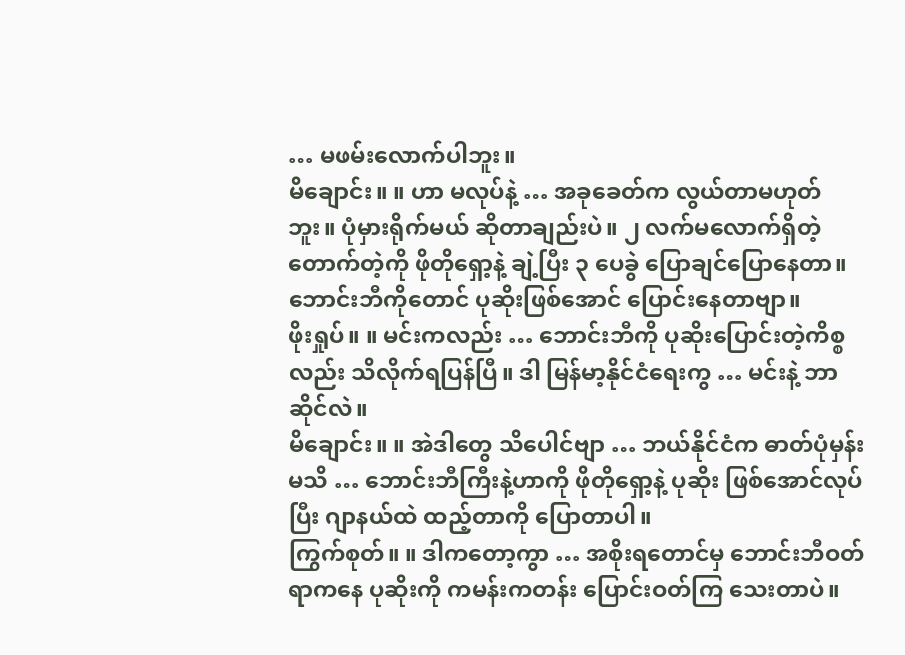… မဖမ်းလောက်ပါဘူး။
မိချောင်း။ ။ ဟာ မလုပ်နဲ့ … အခုခေတ်က လွယ်တာမဟုတ်ဘူး။ ပုံမှားရိုက်မယ် ဆိုတာချည်းပဲ။ ၂ လက်မလောက်ရှိတဲ့ တောက်တဲ့ကို ဖိုတိုရှော့နဲ့ ချဲ့ပြီး ၃ ပေခွဲ ပြောချင်ပြောနေတာ။ ဘောင်းဘီကိုတောင် ပုဆိုးဖြစ်အောင် ပြောင်းနေတာဗျာ။
ဖိုးရှုပ်။ ။ မင်းကလည်း … ဘောင်းဘီကို ပုဆိုးပြောင်းတဲ့ကိစ္စလည်း သိလိုက်ရပြန်ပြီ။ ဒါ မြန်မာ့နိုင်ငံရေးကွ … မင်းနဲ့ ဘာဆိုင်လဲ။
မိချောင်း။ ။ အဲဒါတွေ သိပေါင်ဗျာ … ဘယ်နိုင်ငံက ဓာတ်ပုံမှန်းမသိ … ဘောင်းဘီကြီးနဲ့ဟာကို ဖိုတိုရှော့နဲ့ ပုဆိုး ဖြစ်အောင်လုပ်ပြီး ဂျာနယ်ထဲ ထည့်တာကို ပြောတာပါ။
ကြွက်စုတ်။ ။ ဒါကတော့ကွာ … အစိုးရတောင်မှ ဘောင်းဘီဝတ်ရာကနေ ပုဆိုးကို ကမန်းကတန်း ပြောင်းဝတ်ကြ သေးတာပဲ။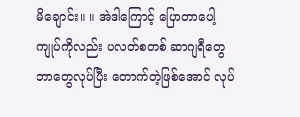မိချောင်း။ ။ အဲဒါကြောင့် ပြောတာပေါ့ ကျုပ်ကိုလည်း ပလတ်စတစ် ဆာဂျရီတွေ ဘာတွေလုပ်ပြီး တောက်တဲ့ဖြစ်အောင် လုပ်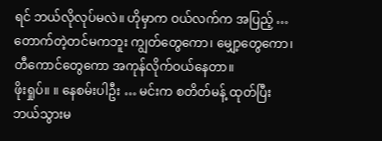ရင် ဘယ်လိုလုပ်မလဲ။ ဟိုမှာက ဝယ်လက်က အပြည့် … တောက်တဲ့တင်မကဘူး ကျွတ်တွေကော၊ မျှော့တွေကော၊ တီကောင်တွေကော အကုန်လိုက်ဝယ်နေတာ။
ဖိုးရှုပ်။ ။ နေစမ်းပါဦး … မင်းက စတိတ်မန့် ထုတ်ပြီး ဘယ်သွားမ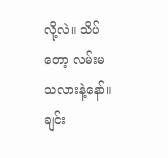လို့လဲ။ သိပ်တော့ လမ်းမသလားနဲ့နော်။ ချင်း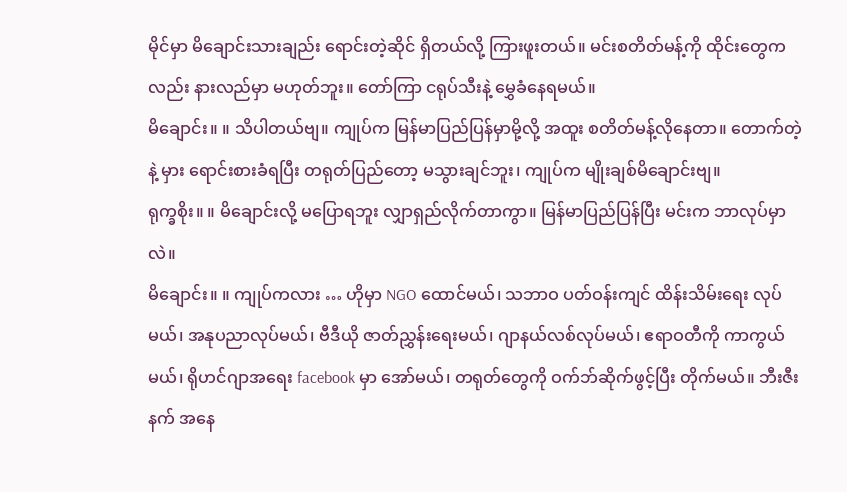မိုင်မှာ မိချောင်းသားချည်း ရောင်းတဲ့ဆိုင် ရှိတယ်လို့ ကြားဖူးတယ်။ မင်းစတိတ်မန့်ကို ထိုင်းတွေကလည်း နားလည်မှာ မဟုတ်ဘူး။ တော်ကြာ ငရုပ်သီးနဲ့ မွှေခံနေရမယ်။
မိချောင်း။ ။ သိပါတယ်ဗျ။ ကျုပ်က မြန်မာပြည်ပြန်မှာမို့လို့ အထူး စတိတ်မန့်လိုနေတာ။ တောက်တဲ့နဲ့ မှား ရောင်းစားခံရပြီး တရုတ်ပြည်တော့ မသွားချင်ဘူး၊ ကျုပ်က မျိုးချစ်မိချောင်းဗျ။
ရုက္ခစိုး။ ။ မိချောင်းလို့ မပြောရဘူး လျှာရှည်လိုက်တာကွာ။ မြန်မာပြည်ပြန်ပြီး မင်းက ဘာလုပ်မှာလဲ။
မိချောင်း။ ။ ကျုပ်ကလား … ဟိုမှာ NGO ထောင်မယ်၊ သဘာဝ ပတ်ဝန်းကျင် ထိန်းသိမ်းရေး လုပ်မယ်၊ အနုပညာလုပ်မယ်၊ ဗီဒီယို ဇာတ်ညွှန်းရေးမယ်၊ ဂျာနယ်လစ်လုပ်မယ်၊ ဧရာဝတီကို ကာကွယ်မယ်၊ ရိုဟင်ဂျာအရေး facebook မှာ အော်မယ်၊ တရုတ်တွေကို ဝက်ဘ်ဆိုက်ဖွင့်ပြီး တိုက်မယ်။ ဘီးဇီးနက် အနေ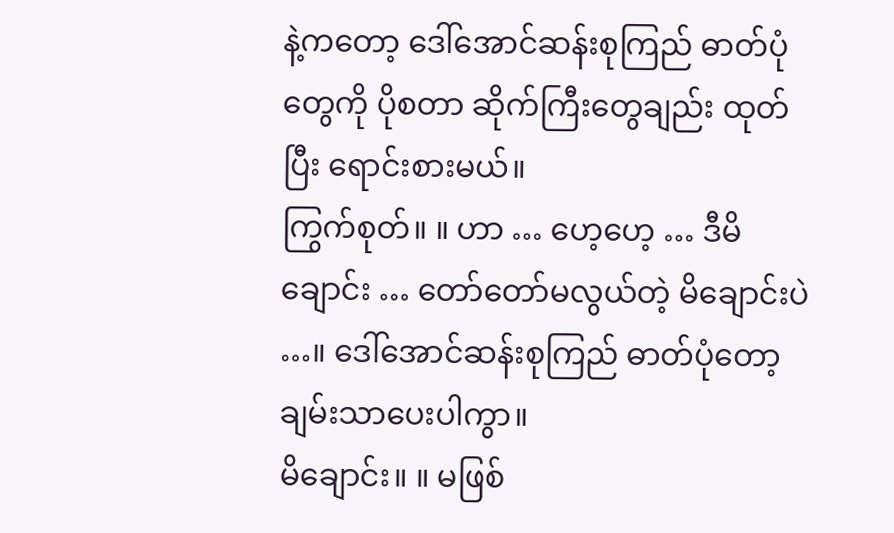နဲ့ကတော့ ဒေါ်အောင်ဆန်းစုကြည် ဓာတ်ပုံတွေကို ပိုစတာ ဆိုက်ကြီးတွေချည်း ထုတ်ပြီး ရောင်းစားမယ်။
ကြွက်စုတ်။ ။ ဟာ … ဟေ့ဟေ့ … ဒီမိချောင်း … တော်တော်မလွယ်တဲ့ မိချောင်းပဲ …။ ဒေါ်အောင်ဆန်းစုကြည် ဓာတ်ပုံတော့ ချမ်းသာပေးပါကွာ။
မိချောင်း။ ။ မဖြစ်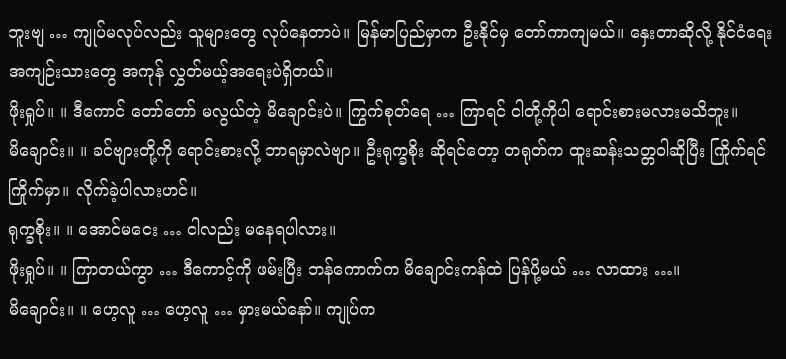ဘူးဗျ … ကျုပ်မလုပ်လည်း သူများတွေ လုပ်နေတာပဲ။ မြန်မာပြည်မှာက ဦးနိုင်မှ တော်ကာကျမယ်။ နှေးတာဆိုလို့ နိုင်ငံရေးအကျဉ်းသားတွေ အကုန် လွှတ်မယ့်အရေးပဲရှိတယ်။
ဖိုးရှုပ်။ ။ ဒီကောင် တော်တော် မလွယ်တဲ့ မိချောင်းပဲ။ ကြွက်စုတ်ရေ … ကြာရင် ငါတို့ကိုပါ ရောင်းစားမလားမသိဘူး။
မိချောင်း။ ။ ခင်ဗျားတို့ကို ရောင်းစားလို့ ဘာရမှာလဲဗျာ။ ဦးရုက္ခစိုး ဆိုရင်တော့ တရုတ်က ထူးဆန်းသတ္တဝါဆိုပြီး ကြိုက်ရင် ကြိုက်မှာ။ လိုက်ခဲ့ပါလားဟင်။
ရုက္ခစိုး။ ။ အောင်မငေး … ငါလည်း မနေရပါလား။
ဖိုးရှုပ်။ ။ ကြာတယ်ကွာ … ဒီကောင့်ကို ဖမ်းပြီး ဘန်ကောက်က မိချောင်းကန်ထဲ ပြန်ပို့မယ် … လာထား …။
မိချောင်း။ ။ ဟေ့လူ … ဟေ့လူ … မှားမယ်နော်။ ကျုပ်က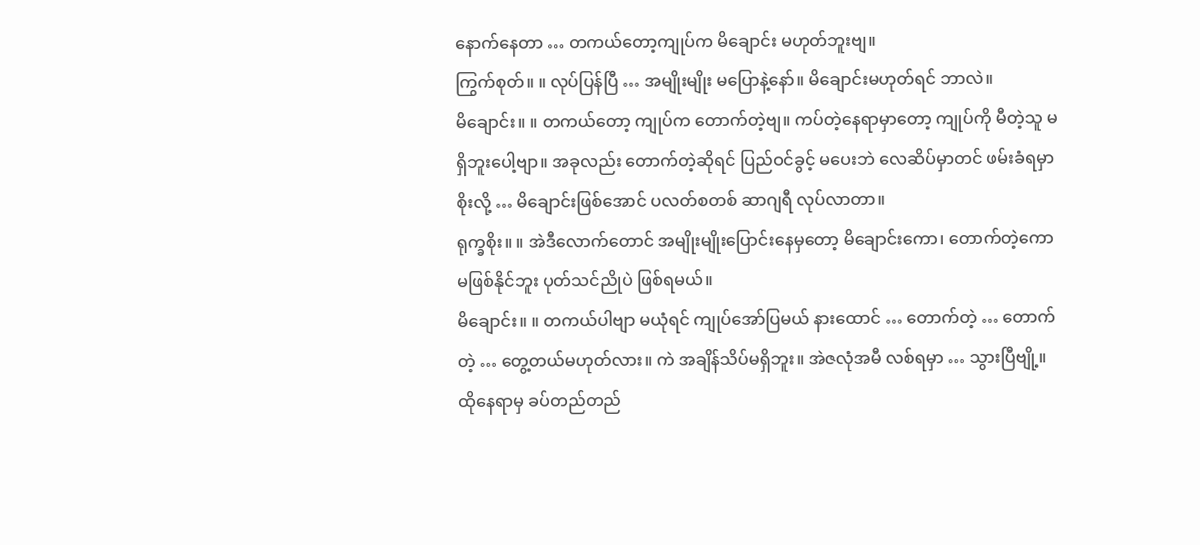နောက်နေတာ … တကယ်တော့ကျုပ်က မိချောင်း မဟုတ်ဘူးဗျ။
ကြွက်စုတ်။ ။ လုပ်ပြန်ပြီ … အမျိုးမျိုး မပြောနဲ့နော်။ မိချောင်းမဟုတ်ရင် ဘာလဲ။
မိချောင်း။ ။ တကယ်တော့ ကျုပ်က တောက်တဲ့ဗျ။ ကပ်တဲ့နေရာမှာတော့ ကျုပ်ကို မီတဲ့သူ မရှိဘူးပေါ့ဗျာ။ အခုလည်း တောက်တဲ့ဆိုရင် ပြည်ဝင်ခွင့် မပေးဘဲ လေဆိပ်မှာတင် ဖမ်းခံရမှာစိုးလို့ … မိချောင်းဖြစ်အောင် ပလတ်စတစ် ဆာဂျရီ လုပ်လာတာ။
ရုက္ခစိုး။ ။ အဲဒီလောက်တောင် အမျိုးမျိုးပြောင်းနေမှတော့ မိချောင်းကော၊ တောက်တဲ့ကော မဖြစ်နိုင်ဘူး ပုတ်သင်ညိုပဲ ဖြစ်ရမယ်။
မိချောင်း။ ။ တကယ်ပါဗျာ မယုံရင် ကျုပ်အော်ပြမယ် နားထောင် … တောက်တဲ့ … တောက်တဲ့ … တွေ့တယ်မဟုတ်လား။ ကဲ အချိန်သိပ်မရှိဘူး။ အဲဇလုံအမီ လစ်ရမှာ … သွားပြီဗျို့။
ထိုနေရာမှ ခပ်တည်တည်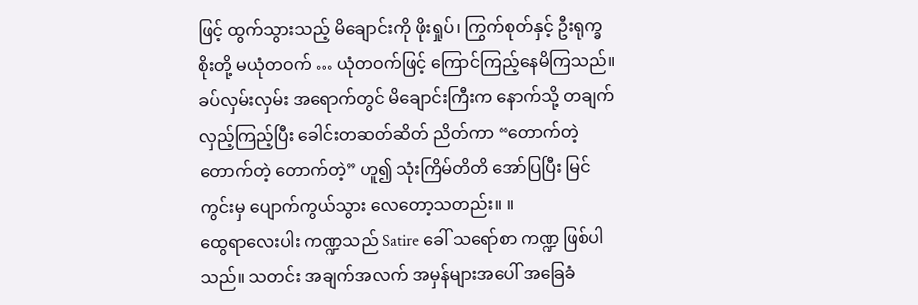ဖြင့် ထွက်သွားသည့် မိချောင်းကို ဖိုးရှုပ်၊ ကြွက်စုတ်နှင့် ဦးရုက္ခစိုးတို့ မယုံတဝက် … ယုံတဝက်ဖြင့် ကြောင်ကြည့်နေမိကြသည်။
ခပ်လှမ်းလှမ်း အရောက်တွင် မိချောင်းကြီးက နောက်သို့ တချက်လှည့်ကြည့်ပြီး ခေါင်းတဆတ်ဆိတ် ညိတ်ကာ “တောက်တဲ့ တောက်တဲ့ တောက်တဲ့” ဟူ၍ သုံးကြိမ်တိတိ အော်ပြပြီး မြင်ကွင်းမှ ပျောက်ကွယ်သွား လေတော့သတည်း။ ။
ထွေရာလေးပါး ကဏ္ဍသည် Satire ခေါ် သရော်စာ ကဏ္ဍ ဖြစ်ပါသည်။ သတင်း အချက်အလက် အမှန်များအပေါ် အခြေခံ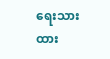ရေးသားထား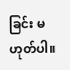ခြင်း မဟုတ်ပါ။